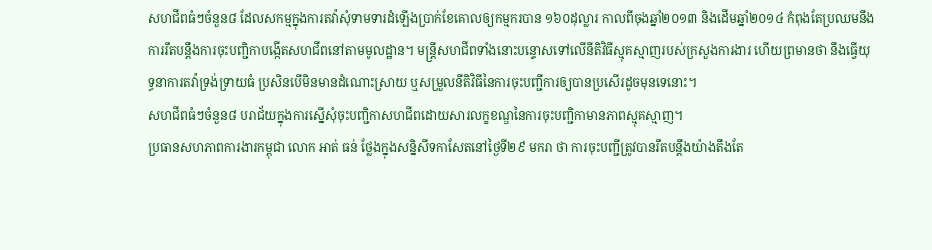សហជីពធំៗចំនួន៨ ដែលសកម្មក្នុងការតវ៉ាសុំទាមទារដំឡើងប្រាក់ខែគោលឲ្យកម្មករបាន ១៦០ដុល្លារ កាលពីចុងឆ្នាំ២០១៣ និងដើមឆ្នាំ២០១៤ កំពុងតែប្រឈមនឹងការរឹតបន្តឹងការចុះបញ្ជិកាបង្កើតសហជីពនៅតាមមូលដ្ឋាន។ មន្ត្រីសហជីពទាំងនោះបន្ទោសទៅលើនីតិវិធីស្មុគស្មាញរបស់ក្រសួងការងារ ហើយព្រមានថា នឹងធ្វើយុទ្ធនាការតវ៉ាទ្រង់ទ្រាយធំ ប្រសិនបើមិនមានដំណោះស្រាយ ឬសម្រួលនីតិវិធីនៃការចុះបញ្ជីការឲ្យបានប្រសើរដូចមុនទេនោះ។
សហជីពធំៗចំនួន៨ បរាជ័យក្នុងការស្នើសុំចុះបញ្ជិកាសហជីពដោយសារលក្ខខណ្ឌនៃការចុះបញ្ជិកាមានភាពស្មុគស្មាញ។
ប្រធានសហភាពការងារកម្ពុជា លោក អាត់ ធន់ ថ្លែងក្នុងសន្និសីទកាសែតនៅថ្ងៃទី២៩ មករា ថា ការចុះបញ្ជីត្រូវបានរឹតបន្តឹងយ៉ាងតឹងតែ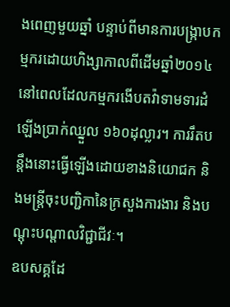ងពេញមួយឆ្នាំ បន្ទាប់ពីមានការបង្ក្រាបកម្មករដោយហិង្សាកាលពីដើមឆ្នាំ២០១៤ នៅពេលដែលកម្មករងើបតវ៉ាទាមទារដំឡើងប្រាក់ឈ្នួល ១៦០ដុល្លារ។ ការរឹតបន្តឹងនោះធ្វើឡើងដោយខាងនិយោជក និងមន្ត្រីចុះបញ្ជិកានៃក្រសួងការងារ និងបណ្ដុះបណ្ដាលវិជ្ជាជីវៈ។
ឧបសគ្គដែ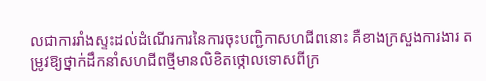លជាការរាំងស្ទះដល់ដំណើរការនៃការចុះបញ្ជិកាសហជីពនោះ គឺខាងក្រសួងការងារ តម្រូវឱ្យថ្នាក់ដឹកនាំសហជីពថ្មីមានលិខិតថ្កោលទោសពីក្រ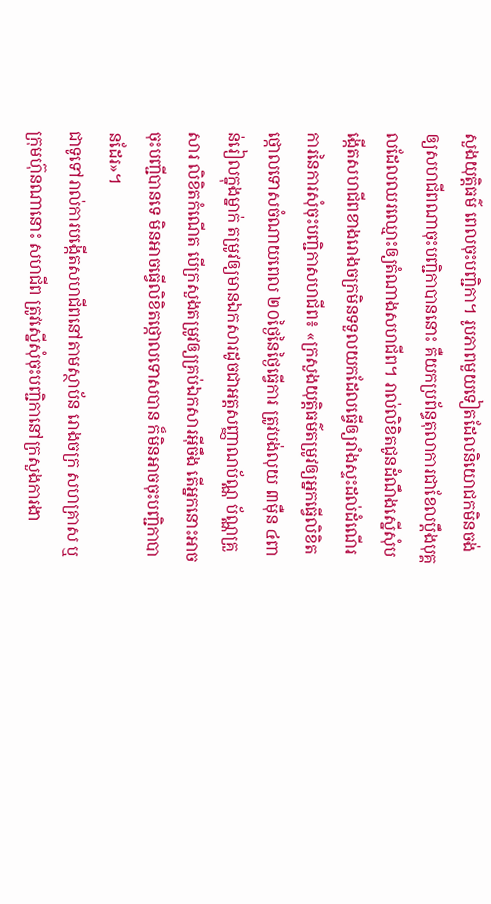សួងយុត្តិធម៌ ពេលចុះបញ្ជិកា។ រូបភាពមួយទៀតដែលនិយោជកមិនចង់ឲ្យសហជីពណាចុះបញ្ជិកាបាននោះ គឺយកប្រព័ន្ធតុលាការជាខែលប្តឹងបុគ្គលដែលឈរឈ្មោះឲ្យតំណាងសហជីព។ រាល់លិខិតជូនដំណឹងស្នើសុំបង្កើតសហជីពខាងរោងចក្រមិនទទួលយកដែលធ្វើឲ្យរាំងស្ទះដល់ដំណើរការនៃការសុំចុះបញ្ជិកាសហជីព៖ «ក្រសួងយុត្តិធម៌តម្រូវឲ្យអ្នកធ្វើលិខិតថ្កោលទោសចំណាយពេល ២០ថ្ងៃនៃថ្ងៃធ្វើការ ត្រូវបង់លុយ ៣ម៉ឺន ៤ពាន់រៀលក្នុងម្នាក់ តម្រូវឲ្យមានឯកសារដូចជាអត្តសញ្ញាណប័ណ្ណ ប័ណ្ណគ្រួសារ លិខិតកំណើត បើក្រសួងតម្រូវឲ្យគ្រប់ឯកសារអ៊ីចឹង តើអ្នកនោះអាចចុះបញ្ជីបានទេ មិនអាចធ្វើលិខិតថ្កោលទោសបាន ក៏មិនអាចចុះបញ្ជិកាបានដែរ»។
ជាទូទៅរាល់ការបង្កើតសហជីពនៅតាមស្ថាប័ន រោងចក្រ សហគ្រាស ឬក្រុមហ៊ុនណានោះ សហជីព ត្រូវស្នើសុំចុះបញ្ជិកានៅក្រសួងការងា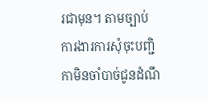រជាមុន។ តាមច្បាប់ការងារការសុំចុះបញ្ជិកាមិនចាំបាច់ជូនដំណឹ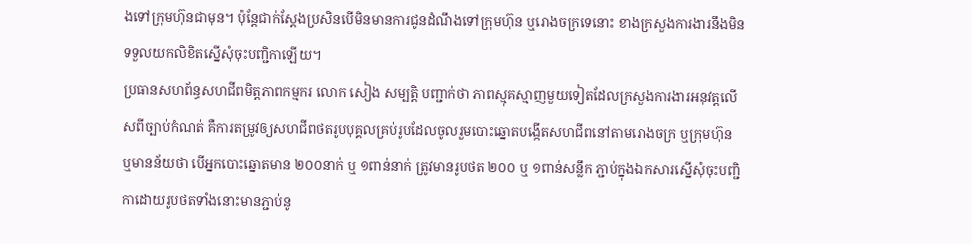ងទៅក្រុមហ៊ុនជាមុន។ ប៉ុន្តែជាក់ស្ដែងប្រសិនបើមិនមានការជូនដំណឹងទៅក្រុមហ៊ុន ឬរោងចក្រទេនោះ ខាងក្រសួងការងារនឹងមិនទទួលយកលិខិតស្នើសុំចុះបញ្ជិកាឡើយ។
ប្រធានសហព័ន្ធសហជីពមិត្តភាពកម្មករ លោក សៀង សម្បត្តិ បញ្ជាក់ថា ភាពស្មុគស្មាញមួយទៀតដែលក្រសួងការងារអនុវត្តលើសពីច្បាប់កំណត់ គឺការតម្រូវឲ្យសហជីពថតរូបបុគ្គលគ្រប់រូបដែលចូលរួមបោះឆ្នោតបង្កើតសហជីពនៅតាមរោងចក្រ ឬក្រុមហ៊ុន ឬមានន័យថា បើអ្នកបោះឆ្នោតមាន ២០០នាក់ ឬ ១ពាន់នាក់ ត្រូវមានរូបថត ២០០ ឬ ១ពាន់សន្លឹក ភ្ជាប់ក្នុងឯកសារស្នើសុំចុះបញ្ជិកាដោយរូបថតទាំងនោះមានភ្ជាប់នូ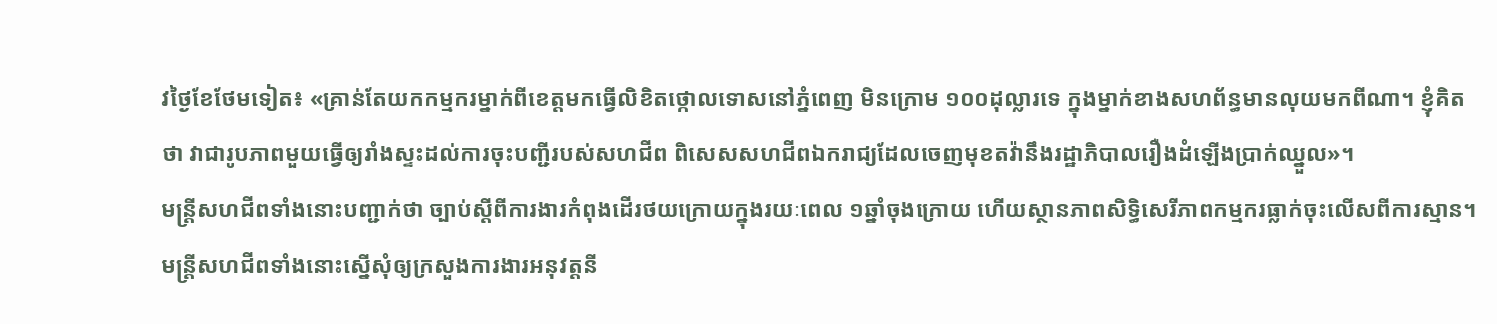វថ្ងៃខែថែមទៀត៖ «គ្រាន់តែយកកម្មករម្នាក់ពីខេត្តមកធ្វើលិខិតថ្កោលទោសនៅភ្នំពេញ មិនក្រោម ១០០ដុល្លារទេ ក្នុងម្នាក់ខាងសហព័ន្ធមានលុយមកពីណា។ ខ្ញុំគិតថា វាជារូបភាពមួយធ្វើឲ្យរាំងស្ទះដល់ការចុះបញ្ជីរបស់សហជីព ពិសេសសហជីពឯករាជ្យដែលចេញមុខតវ៉ានឹងរដ្ឋាភិបាលរឿងដំឡើងប្រាក់ឈ្នួល»។
មន្ត្រីសហជីពទាំងនោះបញ្ជាក់ថា ច្បាប់ស្តីពីការងារកំពុងដើរថយក្រោយក្នុងរយៈពេល ១ឆ្នាំចុងក្រោយ ហើយស្ថានភាពសិទ្ធិសេរីភាពកម្មករធ្លាក់ចុះលើសពីការស្មាន។
មន្ត្រីសហជីពទាំងនោះស្នើសុំឲ្យក្រសួងការងារអនុវត្តនី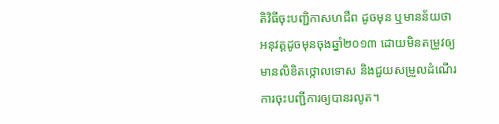តិវិធីចុះបញ្ជិកាសហជីព ដូចមុន ឬមានន័យថា អនុវត្តដូចមុនចុងឆ្នាំ២០១៣ ដោយមិនតម្រូវឲ្យមានលិខិតថ្កោលទោស និងជួយសម្រួលដំណើរការចុះបញ្ជីការឲ្យបានរលូត។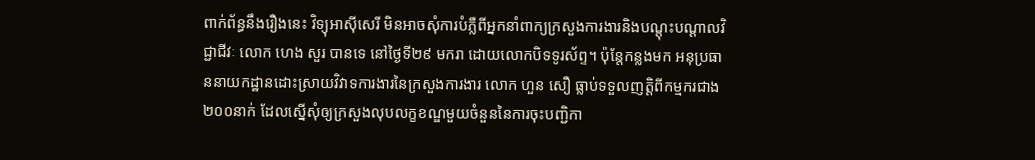ពាក់ព័ន្ធនឹងរឿងនេះ វិទ្យុអាស៊ីសេរី មិនអាចសុំការបំភ្លឺពីអ្នកនាំពាក្យក្រសួងការងារនិងបណ្ដុះបណ្ដាលវិជ្ជាជីវៈ លោក ហេង សួរ បានទេ នៅថ្ងៃទី២៩ មករា ដោយលោកបិទទូរស័ព្ទ។ ប៉ុន្តែកន្លងមក អនុប្រធាននាយកដ្ឋានដោះស្រាយវិវាទការងារនៃក្រសួងការងារ លោក ហួន សឿ ធ្លាប់ទទួលញត្តិពីកម្មករជាង ២០០នាក់ ដែលស្នើសុំឲ្យក្រសួងលុបលក្ខខណ្ឌមួយចំនួននៃការចុះបញ្ជិកា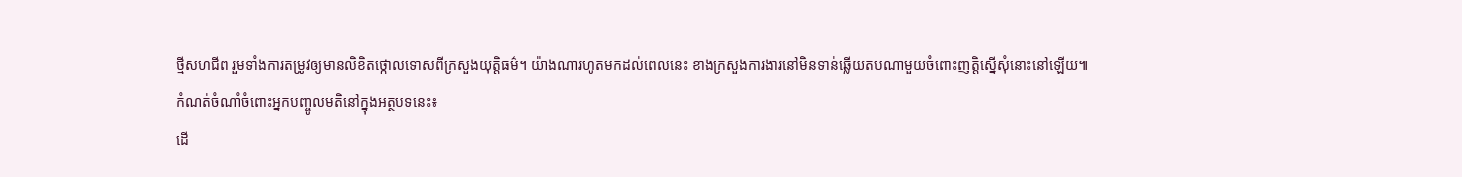ថ្មីសហជីព រួមទាំងការតម្រូវឲ្យមានលិខិតថ្កោលទោសពីក្រសួងយុត្តិធម៌។ យ៉ាងណារហូតមកដល់ពេលនេះ ខាងក្រសួងការងារនៅមិនទាន់ឆ្លើយតបណាមួយចំពោះញត្តិស្នើសុំនោះនៅឡើយ៕
កំណត់ចំណាំចំពោះអ្នកបញ្ចូលមតិនៅក្នុងអត្ថបទនេះ៖
ដើ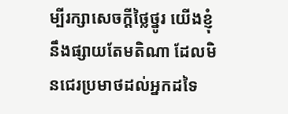ម្បីរក្សាសេចក្ដីថ្លៃថ្នូរ យើងខ្ញុំនឹងផ្សាយតែមតិណា ដែលមិនជេរប្រមាថដល់អ្នកដទៃ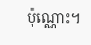ប៉ុណ្ណោះ។